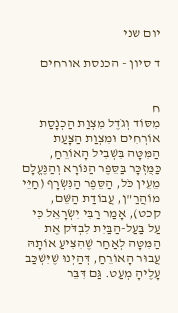יום שני

ד סיון - הכנסת אורחים


ח
מִסּוֹד וְגֹדֶל מִצְוַת הַכְנָסַת אוֹרְחִים וּמִצְוַת הַצָּעַת הַמִּטָּה בִּשְׁבִיל הָאוֹרֵחַ, כַּמֻּזְכָּר בַּסֵּפֶר הַנּוֹרָא וְהַנֶּעֱלָם מֵעֵין כֹּל, הַסֵּפֶר הַנִּשְׂרָף (חַיֵּי מוֹהֲרַ"ן, עֲבוֹדַת הַשֵּׁם, קכט), אָמַר רַבִּי יִשְׂרָאֵל כִּי עַל בַּעַל-הַבַּיִת לִבְדֹּק אֶת הַמִּטָּה לְאַחַר שֶׁהִצִּיעַ אוֹתָהּ עֲבוּר הָאוֹרֵחַ, דְּהַיְנוּ שֶׁיִּשְׁכַּב עָלֶיהָ מְעַט. גַּם דִּבֵּר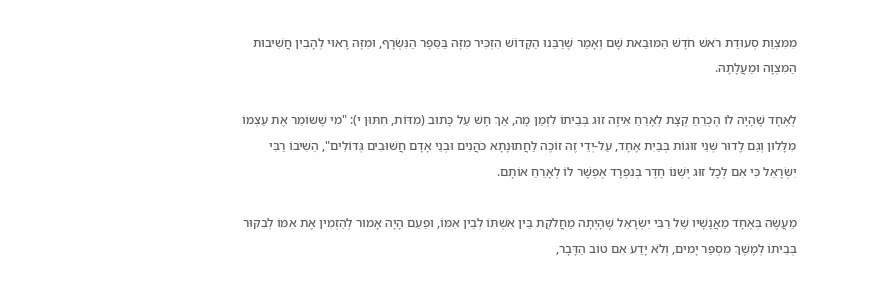מִמִּצְוַת סְעוּדַת רֹאשׁ חֹדֶשׁ הַמּוּבֵאת שָׁם וְאָמַר שֶׁרַבֵּנוּ הַקָּדוֹשׁ הִזְכִּיר מִזֶּה בַּסֵּפֶר הַנִּשְׂרָף, וּמִזֶּה רָאוּי לְהָבִין חֲשִׁיבוּת הַמִּצְוָה וּמַעֲלָתָהּ.

לְאֶחָד שֶׁהָיָה לוֹ הֶכְרֵחַ קְצָת לְאָרֵחַ אֵיזֶה זוּג בְּבֵיתוֹ לִזְמַן מָה, אַךְ חָשׁ עַל כָּתוּב (מִדּוֹת, חִתּוּן י): "מִי שֶׁשּׁוֹמֵר אֶת עַצְמוֹ מִלָּלוּן וְגַם לָדוּר שְׁנֵי זוּגוֹת בְּבַיִת אֶחָד, עַל-יְדֵי זֶה זוֹכֶה לַחֲתוּנָתָא כֹּהֲנִים וּבְנֵי אָדָם חֲשׁוּבִים גְּדוֹלִים", הֵשִׁיבוֹ רַבִּי יִשְׂרָאֵל כִּי אִם לְכָל זוּג יֶשְׁנּוֹ חֶדֶר בְּנִפְרָד אֶפְשָׁר לוֹ לְאָרֵחַ אוֹתָם.

מַעֲשֶׂה בְּאֶחָד מֵאֲנָשָׁיו שֶׁל רַבִּי יִשְׂרָאֵל שֶׁהָיְתָה מַחֲלֹקֶת בֵּין אִשְׁתּוֹ לְבֵין אִמּוֹ, וּפַעַם הָיָה אָמוּר לְהַזְמִין אֶת אִמּוֹ לְבִקּוּר בְּבֵיתוֹ לְמֶשֶׁךְ מִסְפַּר יָמִים, וְלֹא יָדַע אִם טוֹב הַדָּבָר,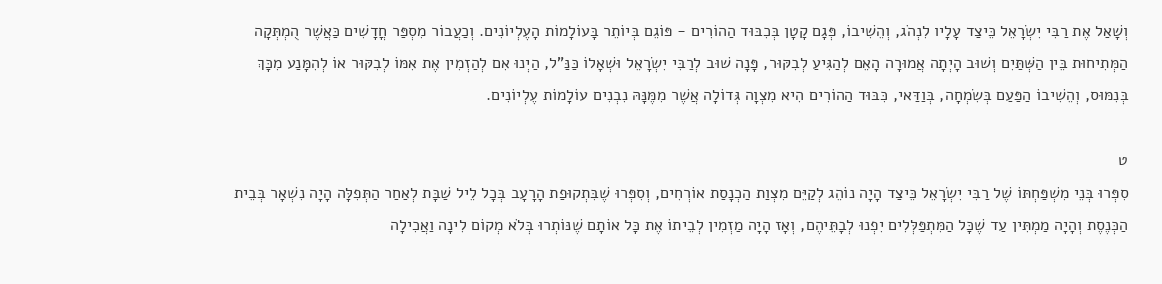וְשָׁאַל אֶת רַבִּי יִשְׂרָאֵל כֵּיצַד עָלָיו לִנְהֹג, וְהֵשִׁיבוֹ, פְּגָם קָטָן בְּכִבּוּד הַהוֹרִים - פּוֹגֵם בְּיוֹתֵר בָּעוֹלָמוֹת הָעֶלְיוֹנִים. וְכַעֲבוֹר מִסְפַּר חֳדָשִׁים כַּאֲשֶׁר הֻמְתְּקָה הַמְּתִיחוּת בֵּין הַשְּׁתַּיִם וְשׁוּב הָיְתָה אֲמוּרָה הָאֵם לְהַגִּיעַ לְבִקּוּר, פָּנָה שׁוּב לְרַבִּי יִשְׂרָאֵל וּשְׁאָלוֹ כַּנַּ"ל, הַיְנוּ אִם לְהַזְמִין אֶת אִמּוֹ לְבִקּוּר אוֹ לְהִמָּנַע מִכָּךְ בְּנִמּוּס, וְהֵשִׁיבוֹ הַפַּעַם בְּשִׂמְחָה, בְּוַדַּאי, כִּבּוּד הַהוֹרִים הִיא מִצְוָה גְּדוֹלָה אֲשֶׁר מִמֶּנָּהּ נִבְנִים עוֹלָמוֹת עֶלְיוֹנִים.

ט
סִפְּרוּ בְּנֵי מִשְׁפַּחְתּוֹ שֶׁל רַבִּי יִשְׂרָאֵל כֵּיצַד הָיָה נוֹהֵג לְקַיֵּם מִצְוַת הַכְנָסַת אוֹרְחִים, וְסִפְּרוּ שֶׁבִּתְקוּפַת הָרָעָב בְּכָל לֵיל שַׁבָּת לְאַחַר הַתְּפִלָּה הָיָה נִשְׁאָר בְּבֵית הַכְּנֶסֶת וְהָיָה מַמְתִּין עַד שֶׁכָּל הַמִּתְפַּלְּלִים יִפְנוּ לְבָתֵּיהֶם, וְאָז הָיָה מַזְמִין לְבֵיתוֹ אֶת כָּל אוֹתָם שֶׁנּוֹתְרוּ בְּלֹא מְקוֹם לִינָה וַאֲכִילָה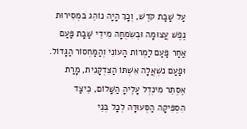עַל שַׁבַּת קֹדֶשׁ, וְכָךְ הָיָה נוֹהֵג בִּמְסִירוּת נֶפֶשׁ עֲצוּמָה וּבְשִׂמְחָה מִידֵי שַׁבָּת פַּעַם אַחַר פַּעַם לַמְרוֹת הָעוֹנִי וְהַמַּחְסוֹר הַגָּדוֹל.
וּפַעַם נִשְׁאֲלָה אִשְׁתּוֹ הַצִּדְקָנִית, מָרַת אֶסְתֵּר מִינְדְל עָלֶיהָ הַשָּׁלוֹם, כֵּיצַד הִסְפִּיקָה הַסְּעוּדָה לְכָל בְּנֵי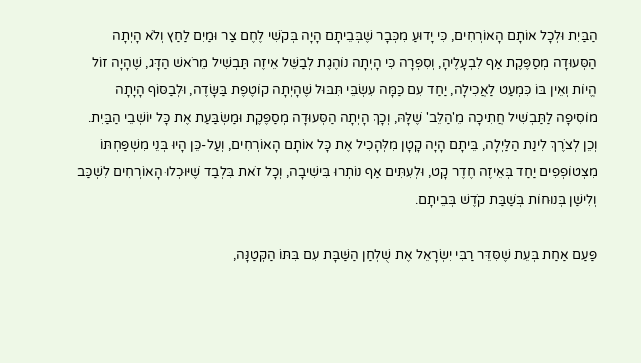הַבַּיִת וּלְכָל אוֹתָם הָאוֹרְחִים, כִּי יָדוּעַ מִכְּבָר שֶׁבְּבֵיתָם הָיָה בְּקֹשִׁי לֶחֶם צַר וּמַיִם לַחַץ וְלֹא הָיְתָה הַסְּעוּדָה מְסַפֶּקֶת אַף לִבְעָלֶיהָ, וְסִפְּרָה כִּי הָיְתָה נוֹהֶגֶת לְבַשֵּׁל אֵיזֶה תַּבְשִׁיל מֵרֹאשׁ הַדָּג, שֶׁהָיָה זוֹל הֱיוֹת וְאֵין בּוֹ כִּמְעַט לַאֲכִילָה, יַחַד עִם כַּמָּה עִשְׂבֵּי תִּבּוּל שֶׁהָיְתָה קוֹטֶפֶת בַּשָּׂדֶה, וּלְבַסּוֹף הָיָתָה מוֹסִיפָה לַתַּבְשִׁיל חֲתִיכָה מֵ'הַלֵּב' שֶׁלָּהּ, וְכָךְ הָיְתָה הַסְּעוּדָה מְסַפֶּקֶת וּמַשְׂבַּעַת אֶת כָּל יוֹשְׁבֵי הַבַּיִת.
וְכֵן לְצֹרֶךְ לִינַת הַלַּיְלָה, בֵּיתָם הָיָה קָטָן מִלְּהָכִיל אֶת כָּל אוֹתָם הָאוֹרְחִים, וְעַל-כֵּן הָיוּ בְּנֵי מִשְׁפַּחְתּוֹ מִצְטוֹפְפִים יַחַד בְּאֵיזֶה חֶדֶר קָט, וּלְעִתִּים אַף נוֹתְרוּ בִּישִׁיבָה, וְכָל זֹאת בִּלְבַד שֶׁיּוּכְלוּ הָאוֹרְחִים לִשְׁכַּב וְלִישַׁן בְּנוּחוֹת בְּשַׁבַּת קֹדֶשׁ בְּבֵיתָם.

פַּעַם אַחַת בְּעֵת שֶׁסִּדֵּר רַבִּי יִשְׂרָאֵל אֶת שֻׁלְחַן הַשַּׁבָּת עִם בִּתּוֹ הַקְּטַנָּה,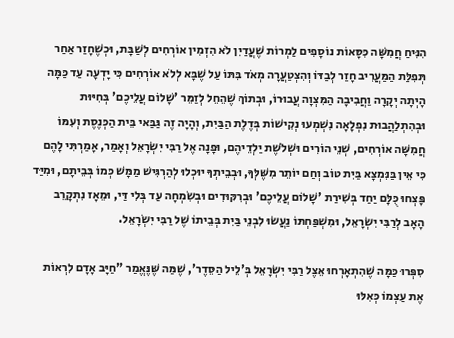הִנִּיחַ חֲמִשָּׁה כִּסָּאוֹת נוֹסָפִים לַמְרוֹת שֶׁעֲדַיִן לֹא הִזְמִין אוֹרְחִים לְשַׁבָּת, וּכְשֶׁחָזַר אַחַר תְּפִלַּת הַמַּעֲרִיב חָזַר לְבַדּוֹ וְהִצְטַעֲרָה מְאֹד בִּתּוֹ עַל שֶׁבָּא לְלֹא אוֹרְחִים כִּי יָדְעָה עַד כַּמָּה הָיְתָה יְקָרָה וַחֲבִיבָה הַמִּצְוָה עֲבוּרוֹ, וּבְתוֹךְ שֶׁהֵחֵל לְזַמֵּר 'שָׁלוֹם עֲלֵיכֶם' בְּחִיּוּת וּבְהִתְלַהֲבוּת נִפְלָאָה נִשְׁמְעוּ נְקִישׁוֹת בְּדֶלֶת הַבַּיִת, וְהָיָה זֶה גַּבַּאי בֵּית הַכְּנֶסֶת וְעִמּוֹ חֲמִשָּׁה אוֹרְחִים, שְׁנֵי הוֹרִים וּשְׁלֹשֶׁת יַלְדֵיהֶם, וּפָנָה אֶל רַבִּי יִשְׂרָאֵל וְאָמַר, אָמַרְתִּי לָהֶם כִּי אֵין בַּנִּמְצָא בַּיִת טוֹב וְחַם יוֹתֵר מִשֶּׁלְּךָ, וּבְבֵיתְךָ יוּכְלוּ לְהַרְגִּישׁ מַמָּשׁ כְּמוֹ בְּבֵיתָם, וּמִיַּד פָּצְחוּ כֻּלָּם יַחַד בְּשִׁירַת 'שָׁלוֹם עֲלֵיכֶם' וּבְרִקּוּדִים וּבְשִׂמְחָה עַד בְּלִי דַּי, וּמֵאָז נִתְקָרֵב הָאָב לְרַבִּי יִשְׂרָאֵל, וּמִשְׁפַּחְתּוֹ נַעֲשׂוּ לִבְנֵי בַּיִת בְּבֵיתוֹ שֶׁל רַבִּי יִשְׂרָאֵל.

סִפְּרוּ כַּמָּה שֶׁהִתְאָרְחוּ אֵצֶל רַבִּי יִשְׂרָאֵל בְּ'לֵיל הַסֵּדֶר', שֶׁמַּה שֶּׁנֶּאֱמַר "חַיָּב אָדָם לִרְאוֹת אֶת עַצְמוֹ כְּאִלּוּ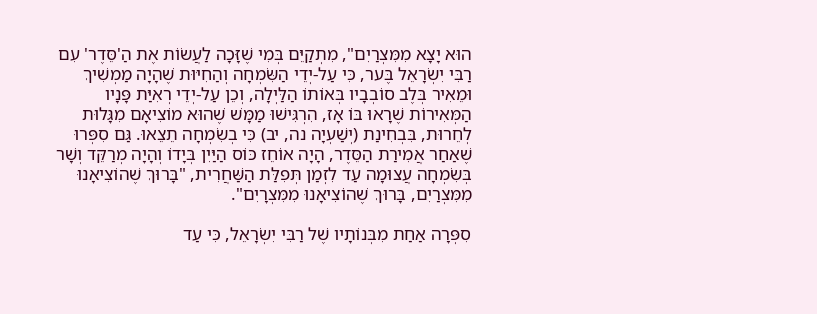הוּא יָצָא מִמִּצְרַיִם", מִתְקַיֵּם בְּמִי שֶׁזָּכָה לַעֲשׂוֹת אֶת הַ'סֵּדֶר' עִם רַבִּי יִשְׂרָאֵל בֶּער, כִּי עַל-יְדֵי הַשִּׂמְחָה וְהַחִיּוּת שֶׁהָיָה מַמְשִׁיךְ וּמֵאִיר בְּלֶב סוֹבְבָיו בְּאוֹתוֹ הַלַּיְלָה, וְכֵן עַל-יְדֵי רְאִיַּת פָּנָיו הַמְּאִירוֹת שֶׁרָאוּ בּוֹ אָז, הִרְגִּישׁוּ מַמָּשׁ שֶׁהוּא מוֹצִיאָם מִגָּלוּת לְחֵרוּת, בִּבְחִינַת (יְשַׁעְיָה נה, יב) כִּי בְשִׂמְחָה תֵצֵאוּ. גַּם סִפְּרוּ שֶׁאַחַר אֲמִירַת הַסֵּדֶר, הָיָה אוֹחֵז כּוֹס הַיַּיִן בְּיָדוֹ וְהָיָה מְרַקֵּד וְשָׁר בְּשִׂמְחָה עֲצוּמָה עַד לִזְמַן תְּפִלַּת הַשַּׁחֲרִית, "בָּרוּךְ שֶׁהוֹצִיאָנוּ מִמִּצְרַיִם, בָּרוּךְ שֶׁהוֹצִיאָנוּ מִמִּצְרָיִם".

סִפְּרָה אַחַת מִבְּנוֹתָיו שֶׁל רַבִּי יִשְׂרָאֵל, כִּי עַד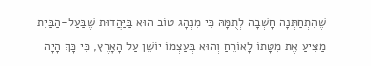שֶׁהִתְחַתְּנָה חָשְׁבָה לְתֻמָּהּ כִּי מִנְהָג טוֹב הוּא בַּיַּהֲדוּת שֶׁבַּעַל-הַבַּיִת מַצִּיעַ אֶת מִטָּתוֹ לָאוֹרֵחַ וְהוּא בְּעַצְמוֹ יוֹשֵׁן עַל הָאָרֶץ, כִּי כָּךְ הָיָה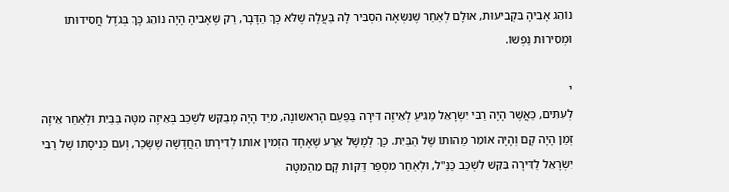נוֹהֵג אָבִיהָ בִּקְבִיעוּת, אוּלָם לְאַחַר שֶׁנִּשְּׂאָה הִסְבִּיר לָהּ בַּעֲלָהּ שֶׁלֹּא כָּךְ הַדָּבָר, רַק שֶׁאָבִיהָ הָיָה נוֹהֵג כָּךְ בְּגֹדֶל חֲסִידוּתוֹ וּמְסִירוּת נַפְשׁוֹ.

י
לְעִתִּים, כַּאֲשֶׁר הָיָה רַבִּי יִשְׂרָאֵל מַגִּיעַ לְאֵיזֶה דִּירָה בַּפַּעַם הָרִאשׁוֹנָה, מִיַּד הָיָה מְבַקֵּשׁ לִשְׁכַּב בְּאֵיזֶה מִטָּה בַּבַּיִת וּלְאַחַר אֵיזֶה זְמַן הָיָה קָם וְהָיָה אוֹמֵר מַהוּתוֹ שֶׁל הַבַּיִת. כָּךְ לְמָשָׁל אֵרַע שֶׁאֶחָד הִזְמִין אוֹתוֹ לְדִירָתוֹ הַחֲדָשָׁה שֶׁשָּׂכַר, וְעִם כְּנִיסָתוֹ שֶׁל רַבִּי יִשְׂרָאֵל לַדִּירָה בִּקֵּשׁ לִשְׁכַּב כַּנַּ"ל, וּלְאַחַר מִסְפַּר דַּקּוֹת קָם מֵהַמִּטָּה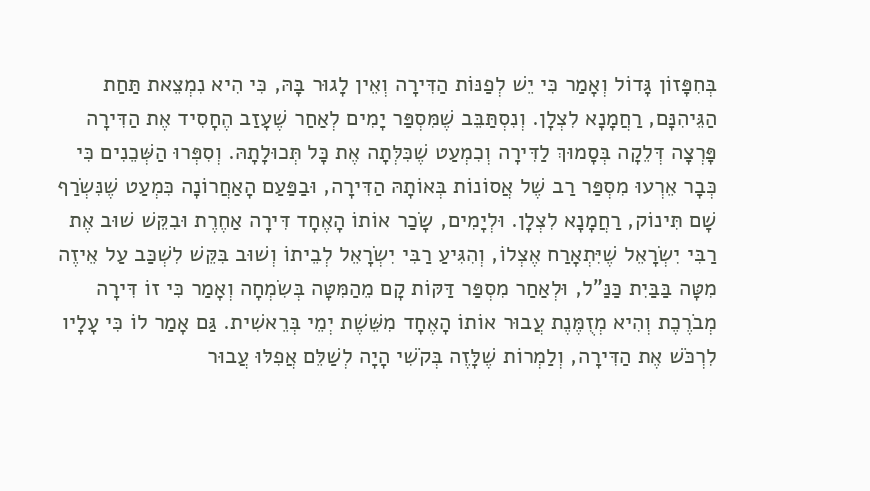בְּחִפָּזוֹן גָּדוֹל וְאָמַר כִּי יֵשׁ לְפַנּוֹת הַדִּירָה וְאֵין לָגוּר בָּהּ, כִּי הִיא נִמְצֵאת תַּחַת הַגֵּיהִנָּם, רַחֲמָנָא לִצְלָן. וְנִסְתַּבֵּב שֶׁמִּסְפַּר יָמִים לְאַחַר שֶׁעָזַב הֶחָסִיד אֶת הַדִּירָה פָּרְצָה דְּלֵקָה בְּסָמוּךְ לַדִּירָה וְכִמְעַט שֶׁכִּלְּתָה אֶת כָּל תְּכוּלָתָהּ. וְסִפְּרוּ הַשְּׁכֵנִים כִּי כְּבָר אֵרְעוּ מִסְפַּר רַב שֶׁל אֲסוֹנוֹת בְּאוֹתָהּ הַדִּירָה, וּבַפַּעַם הָאַחֲרוֹנָה כִּמְעַט שֶׁנִּשְׂרַף שָׁם תִּינוֹק, רַחֲמָנָא לִצְלָן. וּלְיָמִים, שָׂכַר אוֹתוֹ הָאֶחָד דִּירָה אַחֶרֶת וּבִקֵּשׁ שׁוּב אֶת רַבִּי יִשְׂרָאֵל שֶׁיִּתְאָרַח אֶצְלוֹ, וְהִגִּיעַ רַבִּי יִשְׂרָאֵל לְבֵיתוֹ וְשׁוּב בִּקֵּשׁ לִשְׁכַּב עַל אֵיזֶה מִטָּה בַּבַּיִת כַּנַּ"ל, וּלְאַחַר מִסְפַּר דַּקּוֹת קָם מֵהַמִּטָּה בְּשִׂמְחָה וְאָמַר כִּי זוֹ דִּירָה מְבֹרֶכֶת וְהִיא מְזֻמֶּנֶת עֲבוּר אוֹתוֹ הָאֶחָד מִשֵּׁשֶׁת יְמֵי בְּרֵאשִׁית. גַּם אָמַר לוֹ כִּי עָלָיו לִרְכֹּשׁ אֶת הַדִּירָה, וְלַמְרוֹת שֶׁלָּזֶה בְּקֹשִׁי הָיָה לְשַׁלֵּם אֲפִלּוּ עֲבוּר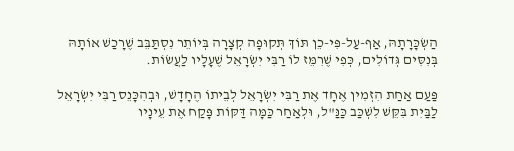הַשְׂכָּרָתָהּ, אַף-עַל-פִּי-כֵן תּוֹךְ תְּקוּפָה קְצָרָה בְּיוֹתֵר נִסְתַּבֵּב שֶׁרָכַשׁ אוֹתָהּ בְּנִסִּים גְּדוֹלִים, כְּפִי שֶׁרִמֵּז לוֹ רַבִּי יִשְׂרָאֵל שֶׁעָלָיו לַעֲשׂוֹת.

פַּעַם אַחַת הִזְמִין אֶחָד אֶת רַבִּי יִשְׂרָאֵל לְבֵיתוֹ הֶחָדָשׁ, וּבְהִכָּנֵס רַבִּי יִשְׂרָאֵל לַבַּיִת בִּקֵּשׁ לִשְׁכַּב כַּנַּ"ל, וּלְאַחַר כַּמָּה דַּקּוֹת פָּקַח אֶת עֵינָיו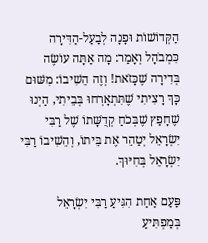הַקְּדוֹשׁוֹת וּפָנָה לְבַעַל-הַדִּירָה כִּמְבֹהָל וְאָמַר: מָה אַתָּה עוֹשֶׂה בְּדִירָה שֶׁכָּזֹאת! וְזֶה הֵשִׁיבוֹ: מִשּׁוּם כָּךְ רָצִיתִי שֶׁתִּתְאָרְחוּ בְּבֵיתִי, הַיְנוּ שֶׁחָפַץ שֶׁבְּכֹחַ קְדֻשָּׁתוֹ שֶׁל רַבִּי יִשְׂרָאֵל יְטַהֵר אֶת בֵּיתוֹ, וְהֵשִׁיבוֹ רַבִּי יִשְׂרָאֵל בְּחִיּוּךְ.

פַּעַם אַחַת הִגִּיעַ רַבִּי יִשְׂרָאֵל בְּמַפְתִּיעַ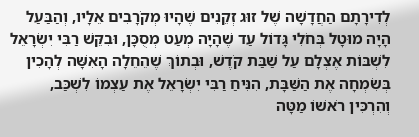לְדִירָתָם הַחֲדָשָׁה שֶׁל זוּג זְקֵנִים שֶׁהָיוּ מְקֹרָבִים אֵלָיו, וְהַבַּעַל הָיָה מוּטָל בְּחֹלִי גָּדוֹל עַד שֶׁהָיָה מְעַט מְסֻכָּן, וּבִקֵּשׁ רַבִּי יִשְׂרָאֵל לִשְׁבּוֹת אֶצְלָם עַל שַׁבַּת קֹדֶשׁ, וּבְתוֹךְ שֶׁהֵחֵלָה הָאִשָּׁה לְהָכִין בְּשִׂמְחָה אֶת הַשַּׁבָּת, הִנִּיחַ רַבִּי יִשְׂרָאֵל אֶת עַצְמוֹ לִשְׁכַּב, וְהִרְכִּין רֹאשׁוֹ מַטָּה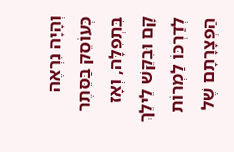וְהָיָה נִרְאֶה כְּעוֹסֵק בַּסֵּתֶר בִּתְפִלָּה, וְאָז קָם וּבִקֵּשׁ לֵילֵךְ לְדַרְכּוֹ לַמְרוֹת הַפְצָרָתָם שֶׁל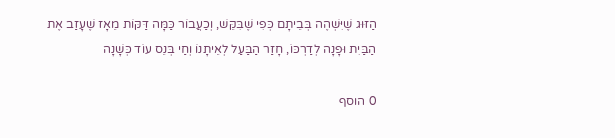הַזּוּג שֶׁיִּשְׁהֶה בְּבֵיתָם כְּפִי שֶׁבִּקֵּשׁ, וְכַעֲבוֹר כַּמָּה דַּקּוֹת מֵאָז שֶׁעָזַב אֶת הַבַּיִת וּפָנָה לְדַרְכּוֹ, חָזַר הַבַּעַל לְאֵיתָנוֹ וְחַי בְּנֵס עוֹד כְּשָׁנָה

0 הוסף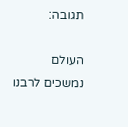תגובה:

העולם נמשכים לרבנו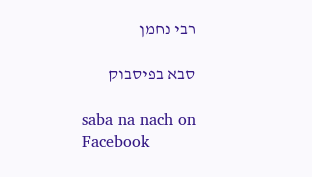רבי נחמן

סבא בפיסבוק

saba na nach on Facebook